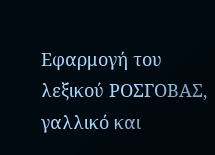Εφαρμογή του λεξικού ΡΟΣΓΟΒΑΣ, γαλλικό και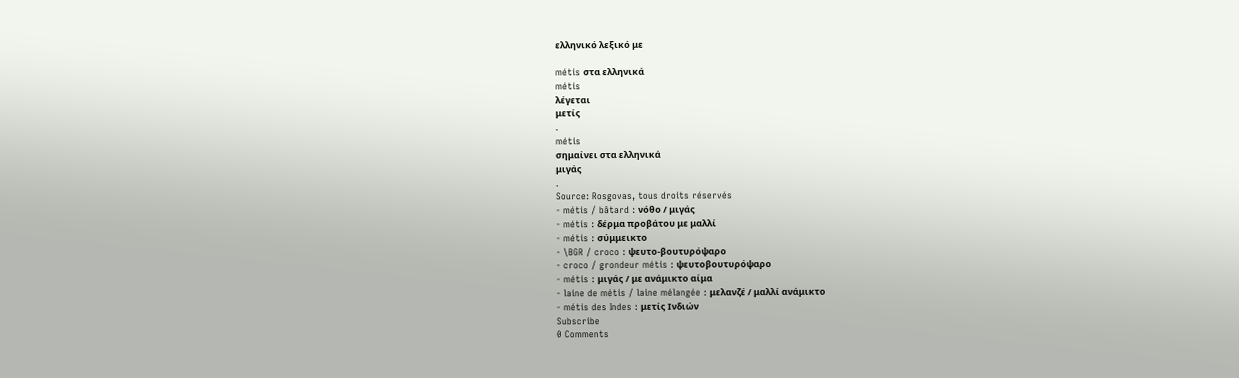ελληνικό λεξικό με

métis στα ελληνικά
métis
λέγεται
μετίς
.
métis
σημαίνει στα ελληνικά
μιγάς
.
Source: Rosgovas, tous droits réservés
- métis / bâtard : νόθο / μιγάς
- métis : δέρμα προβάτου με μαλλί
- métis : σύμμεικτο
- \BGR / croco : ψευτο-βουτυρόψαρο
- croco / grondeur métis : ψευτοβουτυρόψαρο
- métis : μιγάς / με ανάμικτο αίμα
- laine de métis / laine mélangée : μελανζέ / μαλλί ανάμικτο
- métis des Indes : μετίς Iνδιών
Subscribe
0 Comments